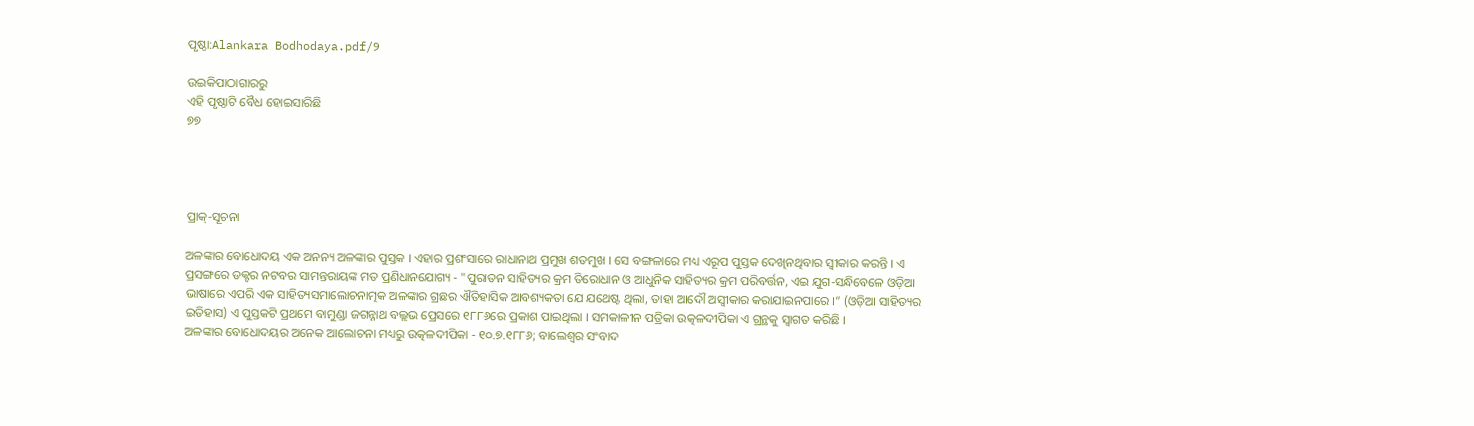ପୃଷ୍ଠା:Alankara Bodhodaya.pdf/୨

ଉଇକିପାଠାଗାର‌ରୁ
ଏହି ପୃଷ୍ଠାଟି ବୈଧ ହୋଇସାରିଛି
୭୭




ପ୍ରାକ୍-ସୂଚନା

ଅଳଙ୍କାର ବୋଧୋଦୟ ଏକ ଅନନ୍ୟ ଅଳଙ୍କାର ପୁସ୍ତକ । ଏହାର ପ୍ରଶଂସାରେ ରାଧାନାଥ ପ୍ରମୁଖ ଶତମୁଖ । ସେ ବଙ୍ଗଳାରେ ମଧ୍ୟ ଏରୂପ ପୁସ୍ତକ ଦେଖିନଥିବାର ସ୍ୱୀକାର କରନ୍ତି । ଏ ପ୍ରସଙ୍ଗରେ ଡକ୍ଟର ନଟବର ସାମନ୍ତରାୟଙ୍କ ମତ ପ୍ରଣିଧାନଯୋଗ୍ୟ - "ପୁରାତନ ସାହିତ୍ୟର କ୍ରମ ତିରୋଧାନ ଓ ଆଧୁନିକ ସାହିତ୍ୟର କ୍ରମ ପରିବର୍ତ୍ତନ, ଏଇ ଯୁଗ-ସନ୍ଧିବେଳେ ଓଡ଼ିଆ ଭାଷାରେ ଏପରି ଏକ ସାହିତ୍ୟସମାଲୋଚନାତ୍ମକ ଅଳଙ୍କାର ଗ୍ରଛର ଐତିହାସିକ ଆବଶ୍ୟକତା ଯେ ଯଥେଷ୍ଟ ଥିଲା, ତାହା ଆଦୌ ଅସ୍ୱୀକାର କରାଯାଇନପାରେ ।” (ଓଡ଼ିଆ ସାହିତ୍ୟର ଇତିହାସ) ଏ ପୁସ୍ତକଟି ପ୍ରଥମେ ବାମୁଣ୍ଡା ଜଗନ୍ନାଥ ବଲ୍ଲଭ ପ୍ରେସରେ ୧୮୮୬ରେ ପ୍ରକାଶ ପାଇଥିଲା । ସମକାଳୀନ ପତ୍ରିକା ଉତ୍କଳଦୀପିକା ଏ ଗ୍ରନ୍ଥକୁ ସ୍ୱାଗତ କରିଛି ।
ଅଳଙ୍କାର ବୋଧୋଦୟର ଅନେକ ଆଲୋଚନା ମଧ୍ୟରୁ ଉତ୍କଳଦୀପିକା - ୧୦.୭.୧୮୮୬; ବାଲେଶ୍ୱର ସଂବାଦ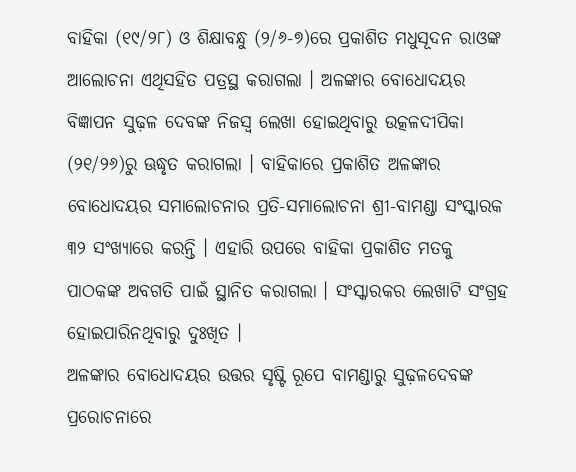ବାହିକା (୧୯/୨୮) ଓ ଶିକ୍ଷାବନ୍ଧୁ (୨/୬-୭)ରେ ପ୍ରକାଶିତ ମଧୁସୂଦନ ରାଓଙ୍କ ଆଲୋଚନା ଏଥିସହିତ ପତ୍ରସ୍ଥ କରାଗଲା । ଅଳଙ୍କାର ବୋଧୋଦୟର ବିଜ୍ଞାପନ ସୁଢ଼ଳ ଦେବଙ୍କ ନିଜସ୍ୱ ଲେଖା ହୋଇଥିବାରୁ ଉତ୍କଳଦୀପିକା (୨୧/୨୬)ରୁ ଊଦ୍ଧୃତ କରାଗଲା । ବାହିକାରେ ପ୍ରକାଶିତ ଅଳଙ୍କାର ବୋଧୋଦୟର ସମାଲୋଚନାର ପ୍ରତି-ସମାଲୋଚନା ଶ୍ରୀ-ବାମଣ୍ଡା ସଂସ୍କାରକ ୩୨ ସଂଖ୍ୟାରେ କରନ୍ତି । ଏହାରି ଉପରେ ବାହିକା ପ୍ରକାଶିତ ମତକୁ ପାଠକଙ୍କ ଅବଗତି ପାଇଁ ସ୍ଥାନିତ କରାଗଲା । ସଂସ୍କାରକର ଲେଖାଟି ସଂଗ୍ରହ ହୋଇପାରିନଥିବାରୁ ଦୁଃଖିତ ।
ଅଳଙ୍କାର ବୋଧୋଦୟର ଉତ୍ତର ସୃଷ୍ଟି ରୂପେ ବାମଣ୍ଡାରୁ ସୁଢ଼ଳଦେବଙ୍କ ପ୍ରରୋଚନାରେ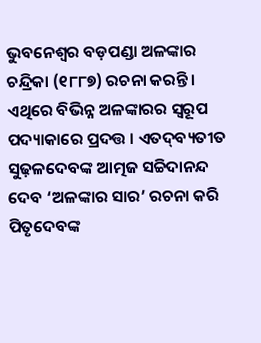ଭୁବନେଶ୍ୱର ବଡ଼ପଣ୍ଡା ଅଳଙ୍କାର ଚନ୍ଦ୍ରିକା (୧୮୮୭) ରଚନା କରନ୍ତି । ଏଥିରେ ବିଭିନ୍ନ ଅଳଙ୍କାରର ସ୍ୱରୂପ ପଦ୍ୟାକାରେ ପ୍ରଦତ୍ତ । ଏତଦ୍‌ବ୍ୟତୀତ ସୁଢ଼ଳଦେବଙ୍କ ଆତ୍ମଜ ସଚ୍ଚିଦାନନ୍ଦ ଦେବ ‘ଅଳଙ୍କାର ସାର’ ରଚନା କରି ପିତୃଦେବଙ୍କ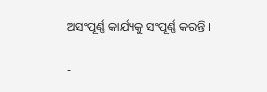ଅସଂପୂର୍ଣ୍ଣ କାର୍ଯ୍ୟକୁ ସଂପୂର୍ଣ୍ଣ କରନ୍ତି ।

-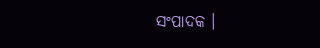ସଂପାଦକ ।